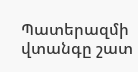Պատերազմի վտանգը շատ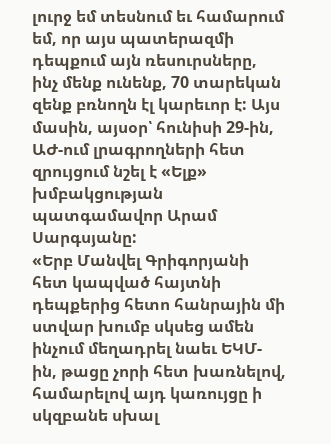լուրջ եմ տեսնում եւ համարում եմ, որ այս պատերազմի դեպքում այն ռեսուրսները, ինչ մենք ունենք, 70 տարեկան զենք բռնողն էլ կարեւոր է: Այս մասին, այսօր՝ հունիսի 29-ին, ԱԺ-ում լրագրողների հետ զրույցում նշել է «Ելք» խմբակցության պատգամավոր Արամ Սարգսյանը:
«Երբ Մանվել Գրիգորյանի հետ կապված հայտնի դեպքերից հետո հանրային մի ստվար խումբ սկսեց ամեն ինչում մեղադրել նաեւ ԵԿՄ-ին, թացը չորի հետ խառնելով, համարելով այդ կառույցը ի սկզբանե սխալ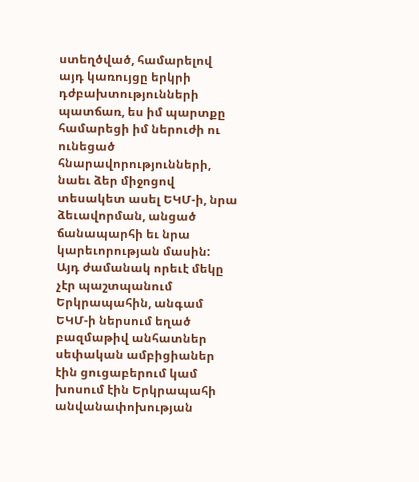ստեղծված, համարելով այդ կառույցը երկրի դժբախտությունների պատճառ, ես իմ պարտքը համարեցի իմ ներուժի ու ունեցած հնարավորությունների, նաեւ ձեր միջոցով տեսակետ ասել ԵԿՄ-ի, նրա ձեւավորման, անցած ճանապարհի եւ նրա կարեւորության մասին:
Այդ ժամանակ որեւէ մեկը չէր պաշտպանում Երկրապահին, անգամ ԵԿՄ-ի ներսում եղած բազմաթիվ անհատներ սեփական ամբիցիաներ էին ցուցաբերում կամ խոսում էին Երկրապահի անվանափոխության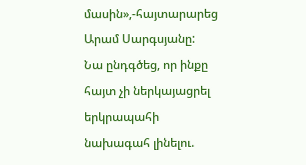մասին»,-հայտարարեց Արամ Սարգսյանը:
Նա ընդգծեց, որ ինքը հայտ չի ներկայացրել երկրապահի նախագահ լինելու.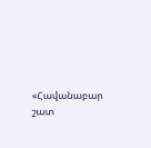«Հավանաբար շատ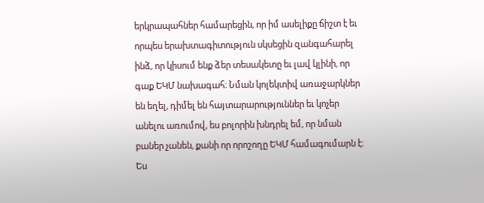երկրապահներ համարեցին, որ իմ ասելիքը ճիշտ է եւ որպես երախտագիտություն սկսեցին զանգահարել ինձ, որ կիսում ենք ձեր տեսակետը եւ լավ կլինի, որ գաք ԵԿՄ նախագահ։ Նման կոլեկտիվ առաջարկներ են եղել, դիմել են հայտարարություններ եւ կոչեր անելու առումով, ես բոլորին խնդրել եմ, որ նման բաներ չանեն, քանի որ որոշողը ԵԿՄ համագումարն է։ Ես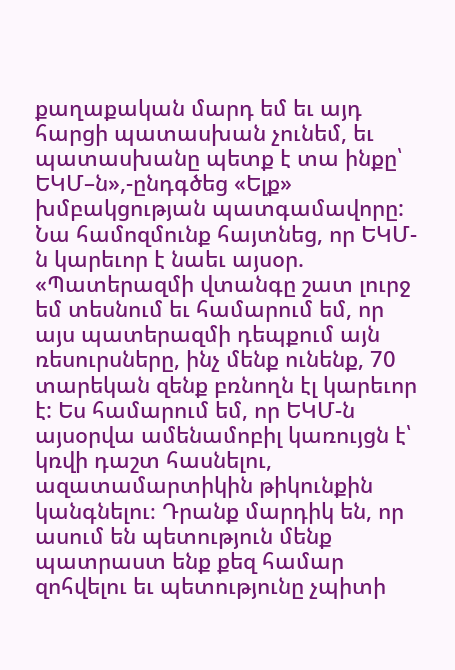քաղաքական մարդ եմ եւ այդ հարցի պատասխան չունեմ, եւ պատասխանը պետք է տա ինքը՝ ԵԿՄ–ն»,-ընդգծեց «Ելք» խմբակցության պատգամավորը:
Նա համոզմունք հայտնեց, որ ԵԿՄ-ն կարեւոր է նաեւ այսօր. «Պատերազմի վտանգը շատ լուրջ եմ տեսնում եւ համարում եմ, որ այս պատերազմի դեպքում այն ռեսուրսները, ինչ մենք ունենք, 70 տարեկան զենք բռնողն էլ կարեւոր է: Ես համարում եմ, որ ԵԿՄ-ն այսօրվա ամենամոբիլ կառույցն է՝ կռվի դաշտ հասնելու, ազատամարտիկին թիկունքին կանգնելու։ Դրանք մարդիկ են, որ ասում են պետություն մենք պատրաստ ենք քեզ համար զոհվելու եւ պետությունը չպիտի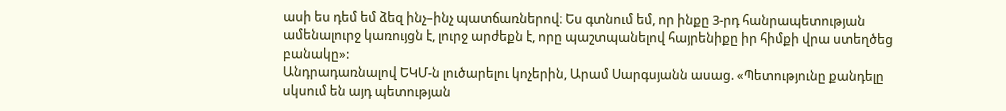ասի ես դեմ եմ ձեզ ինչ–ինչ պատճառներով։ Ես գտնում եմ, որ ինքը 3-րդ հանրապետության ամենալուրջ կառույցն է, լուրջ արժեքն է, որը պաշտպանելով հայրենիքը իր հիմքի վրա ստեղծեց բանակը»:
Անդրադառնալով ԵԿՄ-ն լուծարելու կոչերին, Արամ Սարգսյանն ասաց. «Պետությունը քանդելը սկսում են այդ պետության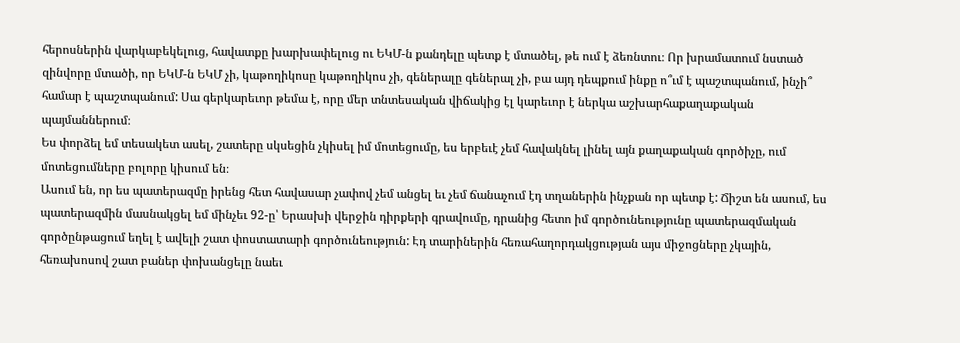հերոսներին վարկաբեկելուց, հավատքը խարխափելուց ու ԵԿՄ-ն քանդելը պետք է մտածել, թե ում է ձեռնտու։ Որ խրամատում նստած զինվորը մտածի, որ ԵԿՄ-ն ԵԿՄ չի, կաթողիկոսը կաթողիկոս չի, գեներալը գեներալ չի, բա այդ դեպքում ինքը ո՞ւմ է պաշտպանում, ինչի՞ համար է պաշտպանում: Սա գերկարեւոր թեմա է, որը մեր տնտեսական վիճակից էլ կարեւոր է ներկա աշխարհաքաղաքական պայմաններում։
Ես փորձել եմ տեսակետ ասել, շատերը սկսեցին չկիսել իմ մոտեցումը, ես երբեւէ չեմ հավակնել լինել այն քաղաքական գործիչը, ում մոտեցումները բոլորը կիսում են։
Ասում են, որ ես պատերազմը իրենց հետ հավասար չափով չեմ անցել եւ չեմ ճանաչում էդ տղաներին ինչքան որ պետք է: Ճիշտ են ասում, ես պատերազմին մասնակցել եմ մինչեւ 92-ը՝ Երասխի վերջին դիրքերի գրավումը, դրանից հետո իմ գործունեությունը պատերազմական գործընթացում եղել է ավելի շատ փոստատարի գործունեություն: Էդ տարիներին հեռահաղորդակցության այս միջոցները չկային, հեռախոսով շատ բաներ փոխանցելը նաեւ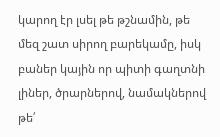կարող էր լսել թե թշնամին, թե մեզ շատ սիրող բարեկամը, իսկ բաներ կային որ պիտի գաղտնի լիներ, ծրարներով, նամակներով թե՛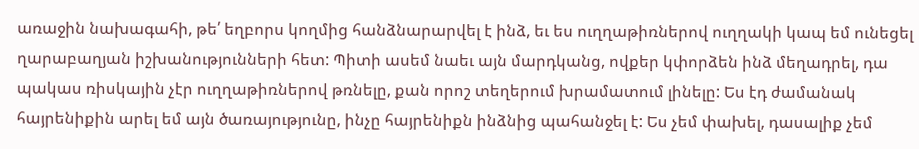առաջին նախագահի, թե՛ եղբորս կողմից հանձնարարվել է ինձ, եւ ես ուղղաթիռներով ուղղակի կապ եմ ունեցել ղարաբաղյան իշխանությունների հետ: Պիտի ասեմ նաեւ այն մարդկանց, ովքեր կփորձեն ինձ մեղադրել, դա պակաս ռիսկային չէր ուղղաթիռներով թռնելը, քան որոշ տեղերում խրամատում լինելը: Ես էդ ժամանակ հայրենիքին արել եմ այն ծառայությունը, ինչը հայրենիքն ինձնից պահանջել է: Ես չեմ փախել, դասալիք չեմ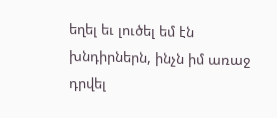եղել եւ լուծել եմ էն խնդիրներն, ինչն իմ առաջ դրվել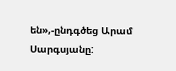են»,-ընդգծեց Արամ Սարգսյանը: